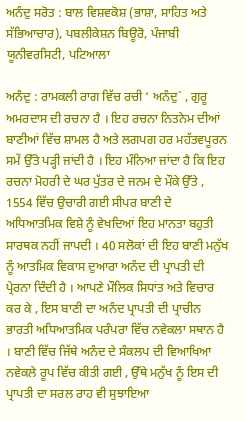ਅਨੰਦੁ ਸਰੋਤ : ਬਾਲ ਵਿਸ਼ਵਕੋਸ਼ (ਭਾਸ਼ਾ, ਸਾਹਿਤ ਅਤੇ ਸੱਭਿਆਚਾਰ), ਪਬਲੀਕੇਸ਼ਨ ਬਿਊਰੋ, ਪੰਜਾਬੀ ਯੂਨੀਵਰਸਿਟੀ, ਪਟਿਆਲਾ

ਅਨੰਦੁ : ਰਾਮਕਲੀ ਰਾਗ ਵਿੱਚ ਰਚੀ ‘ ਅਨੰਦੁ` , ਗੁਰੂ ਅਮਰਦਾਸ ਦੀ ਰਚਨਾ ਹੈ । ਇਹ ਰਚਨਾ ਨਿਤਨੇਮ ਦੀਆਂ ਬਾਣੀਆਂ ਵਿੱਚ ਸ਼ਾਮਲ ਹੈ ਅਤੇ ਲਗਪਗ ਹਰ ਮਹੱਤਵਪੂਰਨ ਸਮੇਂ ਉੱਤੇ ਪੜ੍ਹੀ ਜਾਂਦੀ ਹੈ । ਇਹ ਮੰਨਿਆ ਜਾਂਦਾ ਹੈ ਕਿ ਇਹ ਰਚਨਾ ਮੋਹਰੀ ਦੇ ਘਰ ਪੁੱਤਰ ਦੇ ਜਨਮ ਦੇ ਮੌਕੇ ਉੱਤੇ , 1554 ਵਿੱਚ ਉਚਾਰੀ ਗਈ ਸੀਪਰ ਬਾਣੀ ਦੇ ਅਧਿਆਤਮਿਕ ਵਿਸ਼ੇ ਨੂੰ ਵੇਖਦਿਆਂ ਇਹ ਮਾਨਤਾ ਬਹੁਤੀ ਸਾਰਥਕ ਨਹੀਂ ਜਾਪਦੀ । 40 ਸਲੋਕਾਂ ਦੀ ਇਹ ਬਾਣੀ ਮਨੁੱਖ ਨੂੰ ਆਤਮਿਕ ਵਿਕਾਸ ਦੁਆਰਾ ਅਨੰਦ ਦੀ ਪ੍ਰਾਪਤੀ ਦੀ ਪ੍ਰੇਰਨਾ ਦਿੰਦੀ ਹੈ । ਆਪਣੇ ਮੌਲਿਕ ਸਿਧਾਂਤ ਅਤੇ ਵਿਚਾਰ ਕਰ ਕੇ , ਇਸ ਬਾਣੀ ਦਾ ਅਨੰਦ ਪ੍ਰਾਪਤੀ ਦੀ ਪ੍ਰਾਚੀਨ ਭਾਰਤੀ ਅਧਿਆਤਮਿਕ ਪਰੰਪਰਾ ਵਿੱਚ ਨਵੇਕਲਾ ਸਥਾਨ ਹੈ । ਬਾਣੀ ਵਿੱਚ ਜਿੱਥੇ ਅਨੰਦ ਦੇ ਸੰਕਲਪ ਦੀ ਵਿਆਖਿਆ ਨਵੇਕਲੇ ਰੂਪ ਵਿੱਚ ਕੀਤੀ ਗਈ , ਉੱਥੇ ਮਨੁੱਖ ਨੂੰ ਇਸ ਦੀ ਪ੍ਰਾਪਤੀ ਦਾ ਸਰਲ ਰਾਹ ਵੀ ਸੁਝਾਇਆ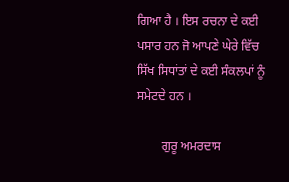ਗਿਆ ਹੈ । ਇਸ ਰਚਨਾ ਦੇ ਕਈ ਪਸਾਰ ਹਨ ਜੋ ਆਪਣੇ ਘੇਰੇ ਵਿੱਚ ਸਿੱਖ ਸਿਧਾਂਤਾਂ ਦੇ ਕਈ ਸੰਕਲਪਾਂ ਨੂੰ ਸਮੇਟਦੇ ਹਨ ।

        ਗੁਰੂ ਅਮਰਦਾਸ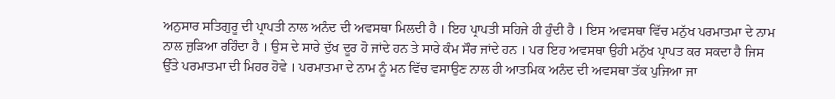ਅਨੁਸਾਰ ਸਤਿਗੁਰੂ ਦੀ ਪ੍ਰਾਪਤੀ ਨਾਲ ਅਨੰਦ ਦੀ ਅਵਸਥਾ ਮਿਲਦੀ ਹੈ । ਇਹ ਪ੍ਰਾਪਤੀ ਸਹਿਜੇ ਹੀ ਹੁੰਦੀ ਹੈ । ਇਸ ਅਵਸਥਾ ਵਿੱਚ ਮਨੁੱਖ ਪਰਮਾਤਮਾ ਦੇ ਨਾਮ ਨਾਲ ਜੁੜਿਆ ਰਹਿੰਦਾ ਹੈ । ਉਸ ਦੇ ਸਾਰੇ ਦੁੱਖ ਦੂਰ ਹੋ ਜਾਂਦੇ ਹਨ ਤੇ ਸਾਰੇ ਕੰਮ ਸੌਰ ਜਾਂਦੇ ਹਨ । ਪਰ ਇਹ ਅਵਸਥਾ ਉਹੀ ਮਨੁੱਖ ਪ੍ਰਾਪਤ ਕਰ ਸਕਦਾ ਹੈ ਜਿਸ ਉੱਤੇ ਪਰਮਾਤਮਾ ਦੀ ਮਿਹਰ ਹੋਵੇ । ਪਰਮਾਤਮਾ ਦੇ ਨਾਮ ਨੂੰ ਮਨ ਵਿੱਚ ਵਸਾਉਣ ਨਾਲ ਹੀ ਆਤਮਿਕ ਅਨੰਦ ਦੀ ਅਵਸਥਾ ਤੱਕ ਪੁਜਿਆ ਜਾ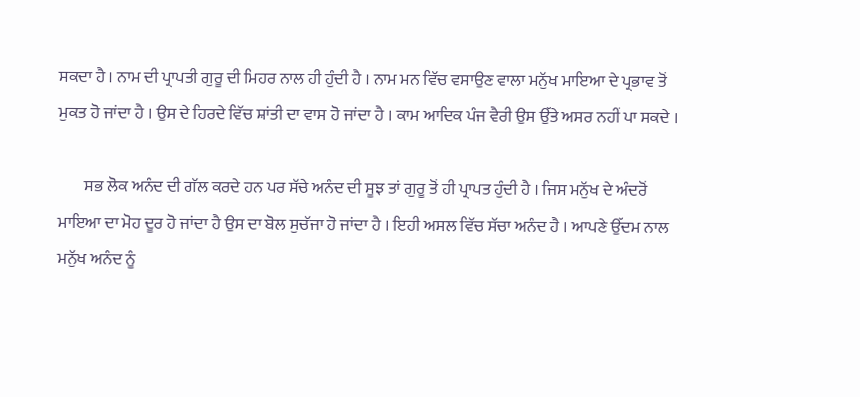ਸਕਦਾ ਹੈ । ਨਾਮ ਦੀ ਪ੍ਰਾਪਤੀ ਗੁਰੂ ਦੀ ਮਿਹਰ ਨਾਲ ਹੀ ਹੁੰਦੀ ਹੈ । ਨਾਮ ਮਨ ਵਿੱਚ ਵਸਾਉਣ ਵਾਲਾ ਮਨੁੱਖ ਮਾਇਆ ਦੇ ਪ੍ਰਭਾਵ ਤੋਂ ਮੁਕਤ ਹੋ ਜਾਂਦਾ ਹੈ । ਉਸ ਦੇ ਹਿਰਦੇ ਵਿੱਚ ਸ਼ਾਂਤੀ ਦਾ ਵਾਸ ਹੋ ਜਾਂਦਾ ਹੈ । ਕਾਮ ਆਦਿਕ ਪੰਜ ਵੈਰੀ ਉਸ ਉੱਤੇ ਅਸਰ ਨਹੀਂ ਪਾ ਸਕਦੇ ।

        ਸਭ ਲੋਕ ਅਨੰਦ ਦੀ ਗੱਲ ਕਰਦੇ ਹਨ ਪਰ ਸੱਚੇ ਅਨੰਦ ਦੀ ਸੂਝ ਤਾਂ ਗੁਰੂ ਤੋਂ ਹੀ ਪ੍ਰਾਪਤ ਹੁੰਦੀ ਹੈ । ਜਿਸ ਮਨੁੱਖ ਦੇ ਅੰਦਰੋਂ ਮਾਇਆ ਦਾ ਮੋਹ ਦੂਰ ਹੋ ਜਾਂਦਾ ਹੈ ਉਸ ਦਾ ਬੋਲ ਸੁਚੱਜਾ ਹੋ ਜਾਂਦਾ ਹੈ । ਇਹੀ ਅਸਲ ਵਿੱਚ ਸੱਚਾ ਅਨੰਦ ਹੈ । ਆਪਣੇ ਉੱਦਮ ਨਾਲ ਮਨੁੱਖ ਅਨੰਦ ਨੂੰ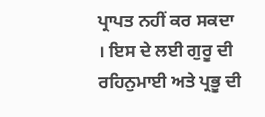ਪ੍ਰਾਪਤ ਨਹੀਂ ਕਰ ਸਕਦਾ । ਇਸ ਦੇ ਲਈ ਗੁਰੂ ਦੀ ਰਹਿਨੁਮਾਈ ਅਤੇ ਪ੍ਰਭੂ ਦੀ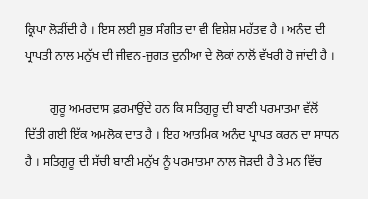ਕ੍ਰਿਪਾ ਲੋੜੀਂਦੀ ਹੈ । ਇਸ ਲਈ ਸ਼ੁਭ ਸੰਗੀਤ ਦਾ ਵੀ ਵਿਸ਼ੇਸ਼ ਮਹੱਤਵ ਹੈ । ਅਨੰਦ ਦੀ ਪ੍ਰਾਪਤੀ ਨਾਲ ਮਨੁੱਖ ਦੀ ਜੀਵਨ-ਜੁਗਤ ਦੁਨੀਆ ਦੇ ਲੋਕਾਂ ਨਾਲੋਂ ਵੱਖਰੀ ਹੋ ਜਾਂਦੀ ਹੈ ।

        ਗੁਰੂ ਅਮਰਦਾਸ ਫ਼ਰਮਾਉਂਦੇ ਹਨ ਕਿ ਸਤਿਗੁਰੂ ਦੀ ਬਾਣੀ ਪਰਮਾਤਮਾ ਵੱਲੋਂ ਦਿੱਤੀ ਗਈ ਇੱਕ ਅਮਲੋਕ ਦਾਤ ਹੈ । ਇਹ ਆਤਮਿਕ ਅਨੰਦ ਪ੍ਰਾਪਤ ਕਰਨ ਦਾ ਸਾਧਨ ਹੈ । ਸਤਿਗੁਰੂ ਦੀ ਸੱਚੀ ਬਾਣੀ ਮਨੁੱਖ ਨੂੰ ਪਰਮਾਤਮਾ ਨਾਲ ਜੋੜਦੀ ਹੈ ਤੇ ਮਨ ਵਿੱਚ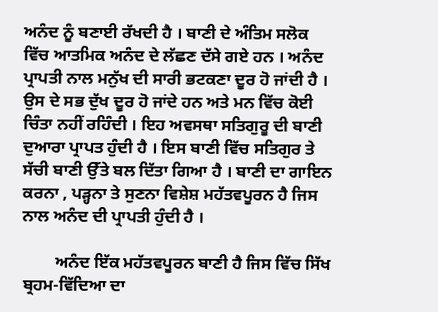ਅਨੰਦ ਨੂੰ ਬਣਾਈ ਰੱਖਦੀ ਹੈ । ਬਾਣੀ ਦੇ ਅੰਤਿਮ ਸਲੋਕ ਵਿੱਚ ਆਤਮਿਕ ਅਨੰਦ ਦੇ ਲੱਛਣ ਦੱਸੇ ਗਏ ਹਨ । ਅਨੰਦ ਪ੍ਰਾਪਤੀ ਨਾਲ ਮਨੁੱਖ ਦੀ ਸਾਰੀ ਭਟਕਣਾ ਦੂਰ ਹੋ ਜਾਂਦੀ ਹੈ । ਉਸ ਦੇ ਸਭ ਦੁੱਖ ਦੂਰ ਹੋ ਜਾਂਦੇ ਹਨ ਅਤੇ ਮਨ ਵਿੱਚ ਕੋਈ ਚਿੰਤਾ ਨਹੀਂ ਰਹਿੰਦੀ । ਇਹ ਅਵਸਥਾ ਸਤਿਗੁਰੂ ਦੀ ਬਾਣੀ ਦੁਆਰਾ ਪ੍ਰਾਪਤ ਹੁੰਦੀ ਹੈ । ਇਸ ਬਾਣੀ ਵਿੱਚ ਸਤਿਗੁਰ ਤੇ ਸੱਚੀ ਬਾਣੀ ਉੱਤੇ ਬਲ ਦਿੱਤਾ ਗਿਆ ਹੈ । ਬਾਣੀ ਦਾ ਗਾਇਨ ਕਰਨਾ , ਪੜ੍ਹਨਾ ਤੇ ਸੁਣਨਾ ਵਿਸ਼ੇਸ਼ ਮਹੱਤਵਪੂਰਨ ਹੈ ਜਿਸ ਨਾਲ ਅਨੰਦ ਦੀ ਪ੍ਰਾਪਤੀ ਹੁੰਦੀ ਹੈ ।

        ਅਨੰਦ ਇੱਕ ਮਹੱਤਵਪੂਰਨ ਬਾਣੀ ਹੈ ਜਿਸ ਵਿੱਚ ਸਿੱਖ ਬ੍ਰਹਮ-ਵਿੱਦਿਆ ਦਾ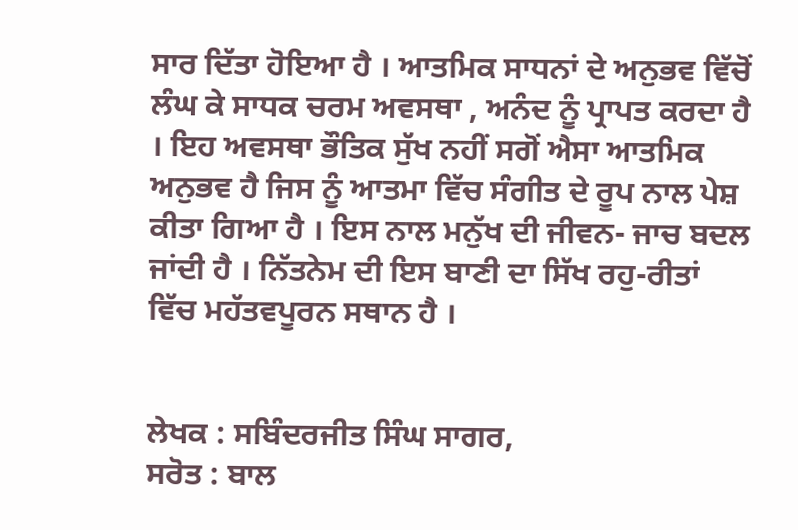ਸਾਰ ਦਿੱਤਾ ਹੋਇਆ ਹੈ । ਆਤਮਿਕ ਸਾਧਨਾਂ ਦੇ ਅਨੁਭਵ ਵਿੱਚੋਂ ਲੰਘ ਕੇ ਸਾਧਕ ਚਰਮ ਅਵਸਥਾ , ਅਨੰਦ ਨੂੰ ਪ੍ਰਾਪਤ ਕਰਦਾ ਹੈ । ਇਹ ਅਵਸਥਾ ਭੌਤਿਕ ਸੁੱਖ ਨਹੀਂ ਸਗੋਂ ਐਸਾ ਆਤਮਿਕ ਅਨੁਭਵ ਹੈ ਜਿਸ ਨੂੰ ਆਤਮਾ ਵਿੱਚ ਸੰਗੀਤ ਦੇ ਰੂਪ ਨਾਲ ਪੇਸ਼ ਕੀਤਾ ਗਿਆ ਹੈ । ਇਸ ਨਾਲ ਮਨੁੱਖ ਦੀ ਜੀਵਨ- ਜਾਚ ਬਦਲ ਜਾਂਦੀ ਹੈ । ਨਿੱਤਨੇਮ ਦੀ ਇਸ ਬਾਣੀ ਦਾ ਸਿੱਖ ਰਹੁ-ਰੀਤਾਂ ਵਿੱਚ ਮਹੱਤਵਪੂਰਨ ਸਥਾਨ ਹੈ ।


ਲੇਖਕ : ਸਬਿੰਦਰਜੀਤ ਸਿੰਘ ਸਾਗਰ,
ਸਰੋਤ : ਬਾਲ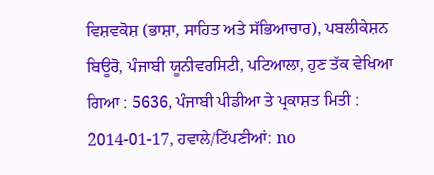ਵਿਸ਼ਵਕੋਸ਼ (ਭਾਸ਼ਾ, ਸਾਹਿਤ ਅਤੇ ਸੱਭਿਆਚਾਰ), ਪਬਲੀਕੇਸ਼ਨ ਬਿਊਰੋ, ਪੰਜਾਬੀ ਯੂਨੀਵਰਸਿਟੀ, ਪਟਿਆਲਾ, ਹੁਣ ਤੱਕ ਵੇਖਿਆ ਗਿਆ : 5636, ਪੰਜਾਬੀ ਪੀਡੀਆ ਤੇ ਪ੍ਰਕਾਸ਼ਤ ਮਿਤੀ : 2014-01-17, ਹਵਾਲੇ/ਟਿੱਪਣੀਆਂ: no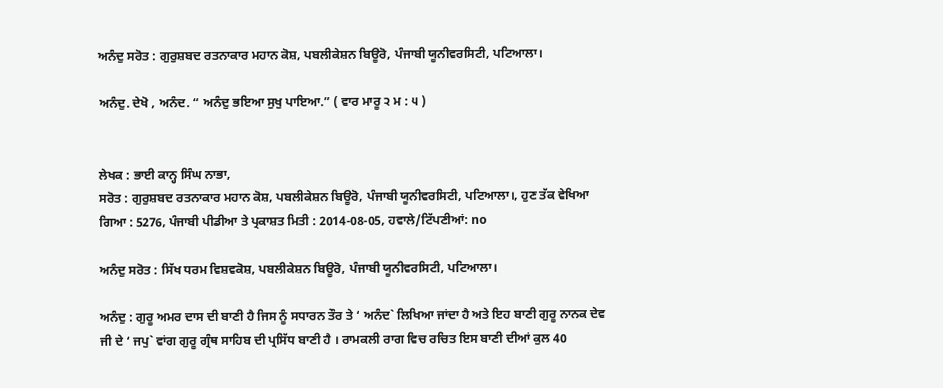ਅਨੰਦੁ ਸਰੋਤ : ਗੁਰੁਸ਼ਬਦ ਰਤਨਾਕਾਰ ਮਹਾਨ ਕੋਸ਼, ਪਬਲੀਕੇਸ਼ਨ ਬਿਊਰੋ, ਪੰਜਾਬੀ ਯੂਨੀਵਰਸਿਟੀ, ਪਟਿਆਲਾ।

ਅਨੰਦੁ. ਦੇਖੋ , ਅਨੰਦ. “ ਅਨੰਦੁ ਭਇਆ ਸੁਖੁ ਪਾਇਆ.” ( ਵਾਰ ਮਾਰੂ ੨ ਮ : ੫ )


ਲੇਖਕ : ਭਾਈ ਕਾਨ੍ਹ ਸਿੰਘ ਨਾਭਾ,
ਸਰੋਤ : ਗੁਰੁਸ਼ਬਦ ਰਤਨਾਕਾਰ ਮਹਾਨ ਕੋਸ਼, ਪਬਲੀਕੇਸ਼ਨ ਬਿਊਰੋ, ਪੰਜਾਬੀ ਯੂਨੀਵਰਸਿਟੀ, ਪਟਿਆਲਾ।, ਹੁਣ ਤੱਕ ਵੇਖਿਆ ਗਿਆ : 5276, ਪੰਜਾਬੀ ਪੀਡੀਆ ਤੇ ਪ੍ਰਕਾਸ਼ਤ ਮਿਤੀ : 2014-08-05, ਹਵਾਲੇ/ਟਿੱਪਣੀਆਂ: no

ਅਨੰਦੁ ਸਰੋਤ : ਸਿੱਖ ਧਰਮ ਵਿਸ਼ਵਕੋਸ਼, ਪਬਲੀਕੇਸ਼ਨ ਬਿਊਰੋ, ਪੰਜਾਬੀ ਯੂਨੀਵਰਸਿਟੀ, ਪਟਿਆਲਾ।

ਅਨੰਦੁ : ਗੁਰੂ ਅਮਰ ਦਾਸ ਦੀ ਬਾਣੀ ਹੈ ਜਿਸ ਨੂੰ ਸਧਾਰਨ ਤੌਰ ਤੇ ‘ ਅਨੰਦ` ਲਿਖਿਆ ਜਾਂਦਾ ਹੈ ਅਤੇ ਇਹ ਬਾਣੀ ਗੁਰੂ ਨਾਨਕ ਦੇਵ ਜੀ ਦੇ ‘ ਜਪੁ` ਵਾਂਗ ਗੁਰੂ ਗ੍ਰੰਥ ਸਾਹਿਬ ਦੀ ਪ੍ਰਸਿੱਧ ਬਾਣੀ ਹੈ । ਰਾਮਕਲੀ ਰਾਗ ਵਿਚ ਰਚਿਤ ਇਸ ਬਾਣੀ ਦੀਆਂ ਕੁਲ 40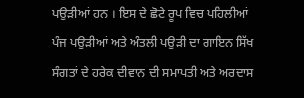ਪਉੜੀਆਂ ਹਨ । ਇਸ ਦੇ ਛੋਟੇ ਰੂਪ ਵਿਚ ਪਹਿਲੀਆਂ ਪੰਜ ਪਉੜੀਆਂ ਅਤੇ ਅੰਤਲੀ ਪਉੜੀ ਦਾ ਗਾਇਨ ਸਿੱਖ ਸੰਗਤਾਂ ਦੇ ਹਰੇਕ ਦੀਵਾਨ ਦੀ ਸਮਾਪਤੀ ਅਤੇ ਅਰਦਾਸ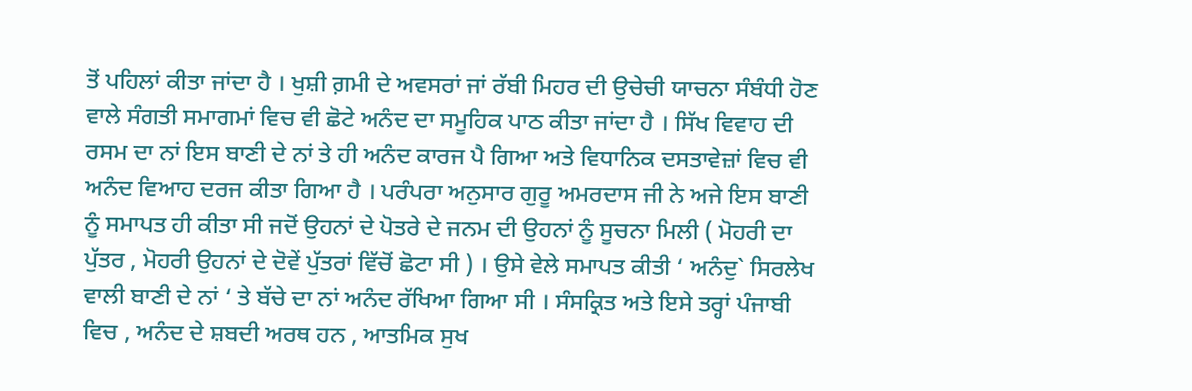ਤੋਂ ਪਹਿਲਾਂ ਕੀਤਾ ਜਾਂਦਾ ਹੈ । ਖੁਸ਼ੀ ਗ਼ਮੀ ਦੇ ਅਵਸਰਾਂ ਜਾਂ ਰੱਬੀ ਮਿਹਰ ਦੀ ਉਚੇਚੀ ਯਾਚਨਾ ਸੰਬੰਧੀ ਹੋਣ ਵਾਲੇ ਸੰਗਤੀ ਸਮਾਗਮਾਂ ਵਿਚ ਵੀ ਛੋਟੇ ਅਨੰਦ ਦਾ ਸਮੂਹਿਕ ਪਾਠ ਕੀਤਾ ਜਾਂਦਾ ਹੈ । ਸਿੱਖ ਵਿਵਾਹ ਦੀ ਰਸਮ ਦਾ ਨਾਂ ਇਸ ਬਾਣੀ ਦੇ ਨਾਂ ਤੇ ਹੀ ਅਨੰਦ ਕਾਰਜ ਪੈ ਗਿਆ ਅਤੇ ਵਿਧਾਨਿਕ ਦਸਤਾਵੇਜ਼ਾਂ ਵਿਚ ਵੀ ਅਨੰਦ ਵਿਆਹ ਦਰਜ ਕੀਤਾ ਗਿਆ ਹੈ । ਪਰੰਪਰਾ ਅਨੁਸਾਰ ਗੁਰੂ ਅਮਰਦਾਸ ਜੀ ਨੇ ਅਜੇ ਇਸ ਬਾਣੀ ਨੂੰ ਸਮਾਪਤ ਹੀ ਕੀਤਾ ਸੀ ਜਦੋਂ ਉਹਨਾਂ ਦੇ ਪੋਤਰੇ ਦੇ ਜਨਮ ਦੀ ਉਹਨਾਂ ਨੂੰ ਸੂਚਨਾ ਮਿਲੀ ( ਮੋਹਰੀ ਦਾ ਪੁੱਤਰ , ਮੋਹਰੀ ਉਹਨਾਂ ਦੇ ਦੋਵੇਂ ਪੁੱਤਰਾਂ ਵਿੱਚੋਂ ਛੋਟਾ ਸੀ ) । ਉਸੇ ਵੇਲੇ ਸਮਾਪਤ ਕੀਤੀ ‘ ਅਨੰਦੁ` ਸਿਰਲੇਖ ਵਾਲੀ ਬਾਣੀ ਦੇ ਨਾਂ ‘ ਤੇ ਬੱਚੇ ਦਾ ਨਾਂ ਅਨੰਦ ਰੱਖਿਆ ਗਿਆ ਸੀ । ਸੰਸਕ੍ਰਿਤ ਅਤੇ ਇਸੇ ਤਰ੍ਹਾਂ ਪੰਜਾਬੀ ਵਿਚ , ਅਨੰਦ ਦੇ ਸ਼ਬਦੀ ਅਰਥ ਹਨ , ਆਤਮਿਕ ਸੁਖ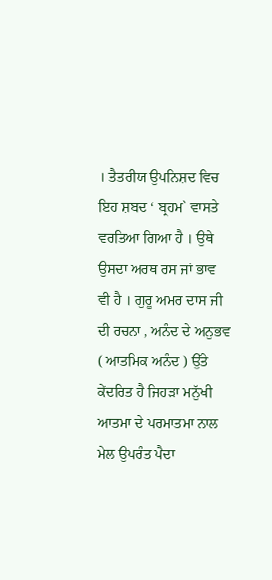। ਤੈਤਰੀਯ ਉਪਨਿਸ਼ਦ ਵਿਚ ਇਹ ਸ਼ਬਦ ‘ ਬ੍ਰਹਮ` ਵਾਸਤੇ ਵਰਤਿਆ ਗਿਆ ਹੈ । ਉਥੇ ਉਸਦਾ ਅਰਥ ਰਸ ਜਾਂ ਭਾਵ ਵੀ ਹੈ । ਗੁਰੂ ਅਮਰ ਦਾਸ ਜੀ ਦੀ ਰਚਨਾ , ਅਨੰਦ ਦੇ ਅਨੁਭਵ ( ਆਤਮਿਕ ਅਨੰਦ ) ਉੱਤੇ ਕੇਂਦਰਿਤ ਹੈ ਜਿਹੜਾ ਮਨੁੱਖੀ ਆਤਮਾ ਦੇ ਪਰਮਾਤਮਾ ਨਾਲ ਮੇਲ ਉਪਰੰਤ ਪੈਦਾ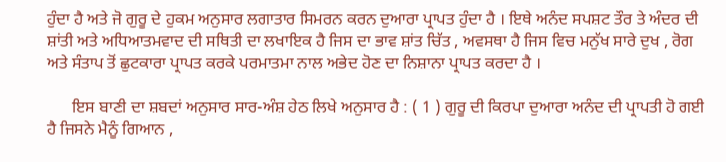ਹੁੰਦਾ ਹੈ ਅਤੇ ਜੋ ਗੁਰੂ ਦੇ ਹੁਕਮ ਅਨੁਸਾਰ ਲਗਾਤਾਰ ਸਿਮਰਨ ਕਰਨ ਦੁਆਰਾ ਪ੍ਰਾਪਤ ਹੁੰਦਾ ਹੈ । ਇਥੇ ਅਨੰਦ ਸਪਸ਼ਟ ਤੌਰ ਤੇ ਅੰਦਰ ਦੀ ਸ਼ਾਂਤੀ ਅਤੇ ਅਧਿਆਤਮਵਾਦ ਦੀ ਸਥਿਤੀ ਦਾ ਲਖਾਇਕ ਹੈ ਜਿਸ ਦਾ ਭਾਵ ਸ਼ਾਂਤ ਚਿੱਤ , ਅਵਸਥਾ ਹੈ ਜਿਸ ਵਿਚ ਮਨੁੱਖ ਸਾਰੇ ਦੁਖ , ਰੋਗ ਅਤੇ ਸੰਤਾਪ ਤੋਂ ਛੁਟਕਾਰਾ ਪ੍ਰਾਪਤ ਕਰਕੇ ਪਰਮਾਤਮਾ ਨਾਲ ਅਭੇਦ ਹੋਣ ਦਾ ਨਿਸ਼ਾਨਾ ਪ੍ਰਾਪਤ ਕਰਦਾ ਹੈ ।

      ਇਸ ਬਾਣੀ ਦਾ ਸ਼ਬਦਾਂ ਅਨੁਸਾਰ ਸਾਰ-ਅੰਸ਼ ਹੇਠ ਲਿਖੇ ਅਨੁਸਾਰ ਹੈ : ( 1 ) ਗੁਰੂ ਦੀ ਕਿਰਪਾ ਦੁਆਰਾ ਅਨੰਦ ਦੀ ਪ੍ਰਾਪਤੀ ਹੋ ਗਈ ਹੈ ਜਿਸਨੇ ਮੈਨੂੰ ਗਿਆਨ ,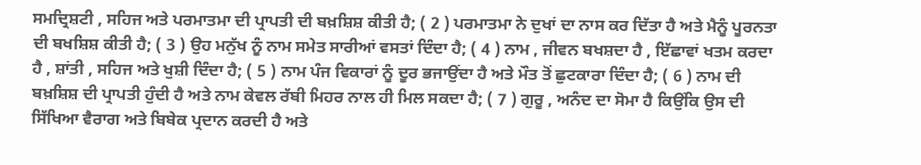ਸਮਦ੍ਰਿਸ਼ਟੀ , ਸਹਿਜ ਅਤੇ ਪਰਮਾਤਮਾ ਦੀ ਪ੍ਰਾਪਤੀ ਦੀ ਬਖ਼ਸ਼ਿਸ਼ ਕੀਤੀ ਹੈ; ( 2 ) ਪਰਮਾਤਮਾ ਨੇ ਦੁਖਾਂ ਦਾ ਨਾਸ ਕਰ ਦਿੱਤਾ ਹੈ ਅਤੇ ਮੈਨੂੰ ਪੂਰਨਤਾ ਦੀ ਬਖਸ਼ਿਸ਼ ਕੀਤੀ ਹੈ; ( 3 ) ਉਹ ਮਨੁੱਖ ਨੂੰ ਨਾਮ ਸਮੇਤ ਸਾਰੀਆਂ ਵਸਤਾਂ ਦਿੰਦਾ ਹੈ; ( 4 ) ਨਾਮ , ਜੀਵਨ ਬਖਸ਼ਦਾ ਹੈ , ਇੱਛਾਵਾਂ ਖਤਮ ਕਰਦਾ ਹੈ , ਸ਼ਾਂਤੀ , ਸਹਿਜ ਅਤੇ ਖੁਸ਼ੀ ਦਿੰਦਾ ਹੈ; ( 5 ) ਨਾਮ ਪੰਜ ਵਿਕਾਰਾਂ ਨੂੰ ਦੂਰ ਭਜਾਉਂਦਾ ਹੈ ਅਤੇ ਮੌਤ ਤੋਂ ਛੁਟਕਾਰਾ ਦਿੰਦਾ ਹੈ; ( 6 ) ਨਾਮ ਦੀ ਬਖ਼ਸ਼ਿਸ਼ ਦੀ ਪ੍ਰਾਪਤੀ ਹੁੰਦੀ ਹੈ ਅਤੇ ਨਾਮ ਕੇਵਲ ਰੱਬੀ ਮਿਹਰ ਨਾਲ ਹੀ ਮਿਲ ਸਕਦਾ ਹੈ; ( 7 ) ਗੁਰੂ , ਅਨੰਦ ਦਾ ਸੋਮਾ ਹੈ ਕਿਉਂਕਿ ਉਸ ਦੀ ਸਿੱਖਿਆ ਵੈਰਾਗ ਅਤੇ ਬਿਬੇਕ ਪ੍ਰਦਾਨ ਕਰਦੀ ਹੈ ਅਤੇ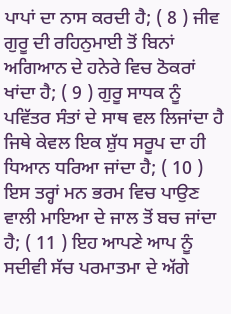ਪਾਪਾਂ ਦਾ ਨਾਸ ਕਰਦੀ ਹੈ; ( 8 ) ਜੀਵ ਗੁਰੂ ਦੀ ਰਹਿਨੁਮਾਈ ਤੋਂ ਬਿਨਾਂ ਅਗਿਆਨ ਦੇ ਹਨੇਰੇ ਵਿਚ ਠੋਕਰਾਂ ਖਾਂਦਾ ਹੈ; ( 9 ) ਗੁਰੂ ਸਾਧਕ ਨੂੰ ਪਵਿੱਤਰ ਸੰਤਾਂ ਦੇ ਸਾਥ ਵਲ ਲਿਜਾਂਦਾ ਹੈ ਜਿਥੇ ਕੇਵਲ ਇਕ ਸ਼ੁੱਧ ਸਰੂਪ ਦਾ ਹੀ ਧਿਆਨ ਧਰਿਆ ਜਾਂਦਾ ਹੈ; ( 10 ) ਇਸ ਤਰ੍ਹਾਂ ਮਨ ਭਰਮ ਵਿਚ ਪਾਉਣ ਵਾਲੀ ਮਾਇਆ ਦੇ ਜਾਲ ਤੋਂ ਬਚ ਜਾਂਦਾ ਹੈ; ( 11 ) ਇਹ ਆਪਣੇ ਆਪ ਨੂੰ ਸਦੀਵੀ ਸੱਚ ਪਰਮਾਤਮਾ ਦੇ ਅੱਗੇ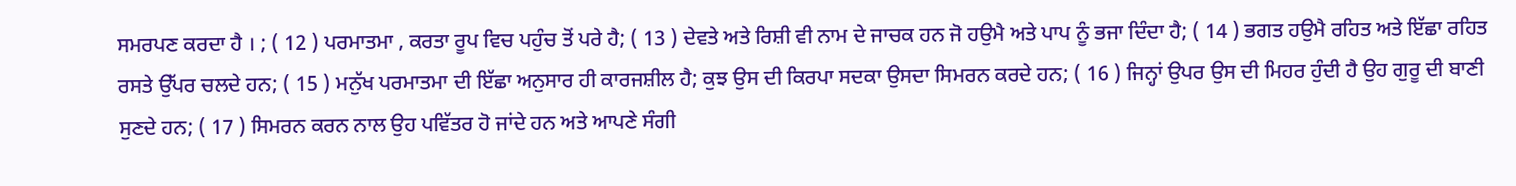ਸਮਰਪਣ ਕਰਦਾ ਹੈ । ; ( 12 ) ਪਰਮਾਤਮਾ , ਕਰਤਾ ਰੂਪ ਵਿਚ ਪਹੁੰਚ ਤੋਂ ਪਰੇ ਹੈ; ( 13 ) ਦੇਵਤੇ ਅਤੇ ਰਿਸ਼ੀ ਵੀ ਨਾਮ ਦੇ ਜਾਚਕ ਹਨ ਜੋ ਹਉਮੈ ਅਤੇ ਪਾਪ ਨੂੰ ਭਜਾ ਦਿੰਦਾ ਹੈ; ( 14 ) ਭਗਤ ਹਉਮੈ ਰਹਿਤ ਅਤੇ ਇੱਛਾ ਰਹਿਤ ਰਸਤੇ ਉੱਪਰ ਚਲਦੇ ਹਨ; ( 15 ) ਮਨੁੱਖ ਪਰਮਾਤਮਾ ਦੀ ਇੱਛਾ ਅਨੁਸਾਰ ਹੀ ਕਾਰਜਸ਼ੀਲ ਹੈ; ਕੁਝ ਉਸ ਦੀ ਕਿਰਪਾ ਸਦਕਾ ਉਸਦਾ ਸਿਮਰਨ ਕਰਦੇ ਹਨ; ( 16 ) ਜਿਨ੍ਹਾਂ ਉਪਰ ਉਸ ਦੀ ਮਿਹਰ ਹੁੰਦੀ ਹੈ ਉਹ ਗੁਰੂ ਦੀ ਬਾਣੀ ਸੁਣਦੇ ਹਨ; ( 17 ) ਸਿਮਰਨ ਕਰਨ ਨਾਲ ਉਹ ਪਵਿੱਤਰ ਹੋ ਜਾਂਦੇ ਹਨ ਅਤੇ ਆਪਣੇ ਸੰਗੀ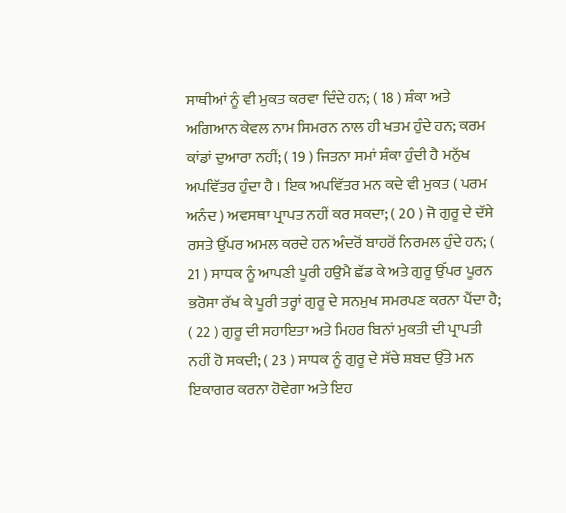ਸਾਥੀਆਂ ਨੂੰ ਵੀ ਮੁਕਤ ਕਰਵਾ ਦਿੰਦੇ ਹਨ; ( 18 ) ਸ਼ੰਕਾ ਅਤੇ ਅਗਿਆਨ ਕੇਵਲ ਨਾਮ ਸਿਮਰਨ ਨਾਲ ਹੀ ਖਤਮ ਹੁੰਦੇ ਹਨ; ਕਰਮ ਕਾਂਡਾਂ ਦੁਆਰਾ ਨਹੀਂ; ( 19 ) ਜਿਤਨਾ ਸਮਾਂ ਸ਼ੰਕਾ ਹੁੰਦੀ ਹੈ ਮਨੁੱਖ ਅਪਵਿੱਤਰ ਹੁੰਦਾ ਹੈ । ਇਕ ਅਪਵਿੱਤਰ ਮਨ ਕਦੇ ਵੀ ਮੁਕਤ ( ਪਰਮ ਅਨੰਦ ) ਅਵਸਥਾ ਪ੍ਰਾਪਤ ਨਹੀਂ ਕਰ ਸਕਦਾ; ( 20 ) ਜੋ ਗੁਰੂ ਦੇ ਦੱਸੇ ਰਸਤੇ ਉੱਪਰ ਅਮਲ ਕਰਦੇ ਹਨ ਅੰਦਰੋਂ ਬਾਹਰੋਂ ਨਿਰਮਲ ਹੁੰਦੇ ਹਨ; ( 21 ) ਸਾਧਕ ਨੂੰ ਆਪਣੀ ਪੂਰੀ ਹਉਮੈ ਛੱਡ ਕੇ ਅਤੇ ਗੁਰੂ ਉੱਪਰ ਪੂਰਨ ਭਰੋਸਾ ਰੱਖ ਕੇ ਪੂਰੀ ਤਰ੍ਹਾਂ ਗੁਰੂ ਦੇ ਸਨਮੁਖ ਸਮਰਪਣ ਕਰਨਾ ਪੈਂਦਾ ਹੈ; ( 22 ) ਗੁਰੂ ਦੀ ਸਹਾਇਤਾ ਅਤੇ ਮਿਹਰ ਬਿਨਾਂ ਮੁਕਤੀ ਦੀ ਪ੍ਰਾਪਤੀ ਨਹੀਂ ਹੋ ਸਕਦੀ; ( 23 ) ਸਾਧਕ ਨੂੰ ਗੁਰੂ ਦੇ ਸੱਚੇ ਸ਼ਬਦ ਉੱਤੇ ਮਨ ਇਕਾਗਰ ਕਰਨਾ ਹੋਵੇਗਾ ਅਤੇ ਇਹ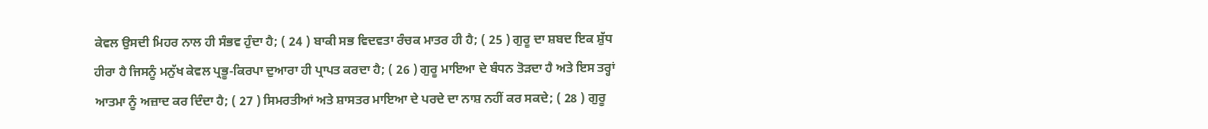ਕੇਵਲ ਉਸਦੀ ਮਿਹਰ ਨਾਲ ਹੀ ਸੰਭਵ ਹੁੰਦਾ ਹੈ; ( 24 ) ਬਾਕੀ ਸਭ ਵਿਦਵਤਾ ਰੰਚਕ ਮਾਤਰ ਹੀ ਹੈ; ( 25 ) ਗੁਰੂ ਦਾ ਸ਼ਬਦ ਇਕ ਸ਼ੁੱਧ ਹੀਰਾ ਹੈ ਜਿਸਨੂੰ ਮਨੁੱਖ ਕੇਵਲ ਪ੍ਰਭੂ-ਕਿਰਪਾ ਦੁਆਰਾ ਹੀ ਪ੍ਰਾਪਤ ਕਰਦਾ ਹੈ; ( 26 ) ਗੁਰੂ ਮਾਇਆ ਦੇ ਬੰਧਨ ਤੋੜਦਾ ਹੈ ਅਤੇ ਇਸ ਤਰ੍ਹਾਂ ਆਤਮਾ ਨੂੰ ਅਜ਼ਾਦ ਕਰ ਦਿੰਦਾ ਹੈ; ( 27 ) ਸਿਮਰਤੀਆਂ ਅਤੇ ਸ਼ਾਸਤਰ ਮਾਇਆ ਦੇ ਪਰਦੇ ਦਾ ਨਾਸ਼ ਨਹੀਂ ਕਰ ਸਕਦੇ; ( 28 ) ਗੁਰੂ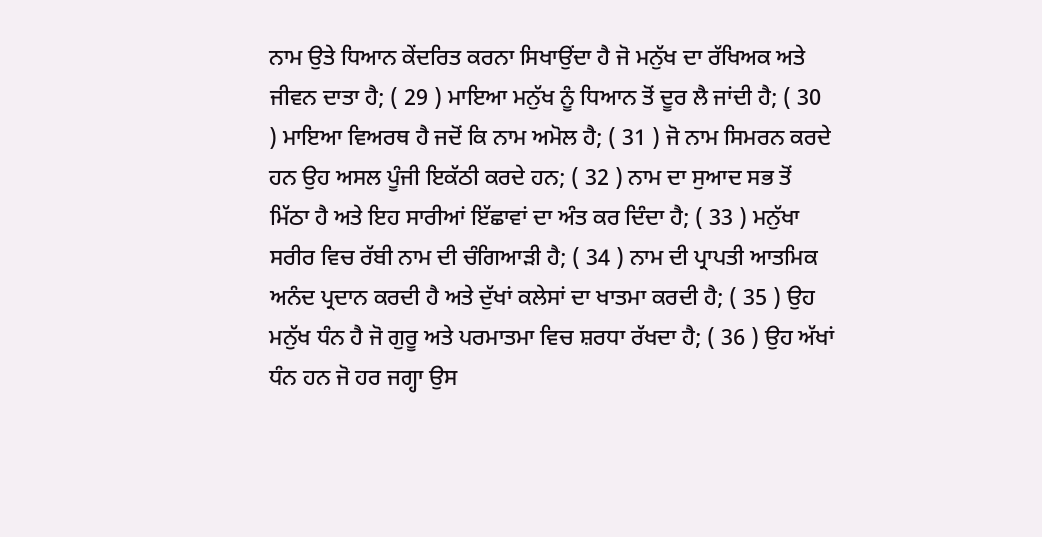ਨਾਮ ਉਤੇ ਧਿਆਨ ਕੇਂਦਰਿਤ ਕਰਨਾ ਸਿਖਾਉਂਦਾ ਹੈ ਜੋ ਮਨੁੱਖ ਦਾ ਰੱਖਿਅਕ ਅਤੇ ਜੀਵਨ ਦਾਤਾ ਹੈ; ( 29 ) ਮਾਇਆ ਮਨੁੱਖ ਨੂੰ ਧਿਆਨ ਤੋਂ ਦੂਰ ਲੈ ਜਾਂਦੀ ਹੈ; ( 30 ) ਮਾਇਆ ਵਿਅਰਥ ਹੈ ਜਦੋਂ ਕਿ ਨਾਮ ਅਮੋਲ ਹੈ; ( 31 ) ਜੋ ਨਾਮ ਸਿਮਰਨ ਕਰਦੇ ਹਨ ਉਹ ਅਸਲ ਪੂੰਜੀ ਇਕੱਠੀ ਕਰਦੇ ਹਨ; ( 32 ) ਨਾਮ ਦਾ ਸੁਆਦ ਸਭ ਤੋਂ ਮਿੱਠਾ ਹੈ ਅਤੇ ਇਹ ਸਾਰੀਆਂ ਇੱਛਾਵਾਂ ਦਾ ਅੰਤ ਕਰ ਦਿੰਦਾ ਹੈ; ( 33 ) ਮਨੁੱਖਾ ਸਰੀਰ ਵਿਚ ਰੱਬੀ ਨਾਮ ਦੀ ਚੰਗਿਆੜੀ ਹੈ; ( 34 ) ਨਾਮ ਦੀ ਪ੍ਰਾਪਤੀ ਆਤਮਿਕ ਅਨੰਦ ਪ੍ਰਦਾਨ ਕਰਦੀ ਹੈ ਅਤੇ ਦੁੱਖਾਂ ਕਲੇਸਾਂ ਦਾ ਖਾਤਮਾ ਕਰਦੀ ਹੈ; ( 35 ) ਉਹ ਮਨੁੱਖ ਧੰਨ ਹੈ ਜੋ ਗੁਰੂ ਅਤੇ ਪਰਮਾਤਮਾ ਵਿਚ ਸ਼ਰਧਾ ਰੱਖਦਾ ਹੈ; ( 36 ) ਉਹ ਅੱਖਾਂ ਧੰਨ ਹਨ ਜੋ ਹਰ ਜਗ੍ਹਾ ਉਸ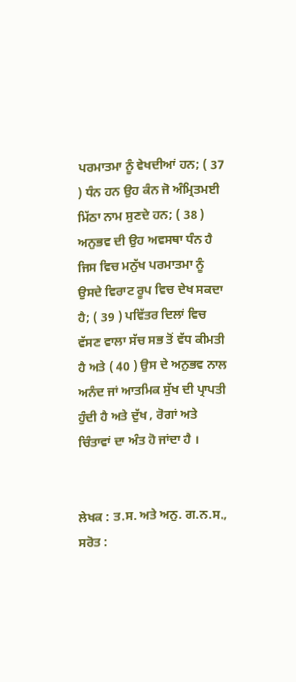ਪਰਮਾਤਮਾ ਨੂੰ ਵੇਖਦੀਆਂ ਹਨ; ( 37 ) ਧੰਨ ਹਨ ਉਹ ਕੰਨ ਜੋ ਅੰਮ੍ਰਿਤਮਈ ਮਿੱਠਾ ਨਾਮ ਸੁਣਦੇ ਹਨ; ( 38 ) ਅਨੁਭਵ ਦੀ ਉਹ ਅਵਸਥਾ ਧੰਨ ਹੈ ਜਿਸ ਵਿਚ ਮਨੁੱਖ ਪਰਮਾਤਮਾ ਨੂੰ ਉਸਦੇ ਵਿਰਾਟ ਰੂਪ ਵਿਚ ਦੇਖ ਸਕਦਾ ਹੈ; ( 39 ) ਪਵਿੱਤਰ ਦਿਲਾਂ ਵਿਚ ਵੱਸਣ ਵਾਲਾ ਸੱਚ ਸਭ ਤੋਂ ਵੱਧ ਕੀਮਤੀ ਹੈ ਅਤੇ ( 40 ) ਉਸ ਦੇ ਅਨੁਭਵ ਨਾਲ ਅਨੰਦ ਜਾਂ ਆਤਮਿਕ ਸੁੱਖ ਦੀ ਪ੍ਰਾਪਤੀ ਹੁੰਦੀ ਹੈ ਅਤੇ ਦੁੱਖ , ਰੋਗਾਂ ਅਤੇ ਚਿੰਤਾਵਾਂ ਦਾ ਅੰਤ ਹੋ ਜਾਂਦਾ ਹੈ ।


ਲੇਖਕ : ਤ.ਸ. ਅਤੇ ਅਨੁ. ਗ.ਨ.ਸ.,
ਸਰੋਤ :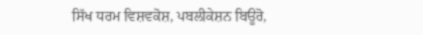ਸਿੱਖ ਧਰਮ ਵਿਸ਼ਵਕੋਸ਼, ਪਬਲੀਕੇਸ਼ਨ ਬਿਊਰੋ,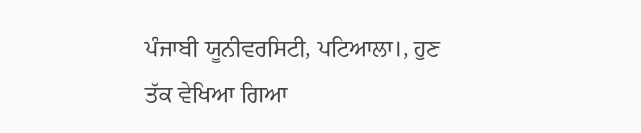ਪੰਜਾਬੀ ਯੂਨੀਵਰਸਿਟੀ, ਪਟਿਆਲਾ।, ਹੁਣ ਤੱਕ ਵੇਖਿਆ ਗਿਆ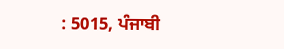: 5015, ਪੰਜਾਬੀ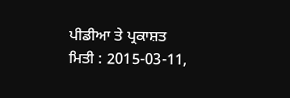ਪੀਡੀਆ ਤੇ ਪ੍ਰਕਾਸ਼ਤ ਮਿਤੀ : 2015-03-11,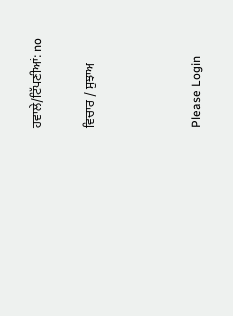ਹਵਾਲੇ/ਟਿੱਪਣੀਆਂ: no

ਵਿਚਾਰ / ਸੁਝਾਅ



Please Login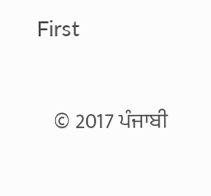First


    © 2017 ਪੰਜਾਬੀ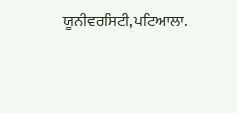ਯੂਨੀਵਰਸਿਟੀ,ਪਟਿਆਲਾ.